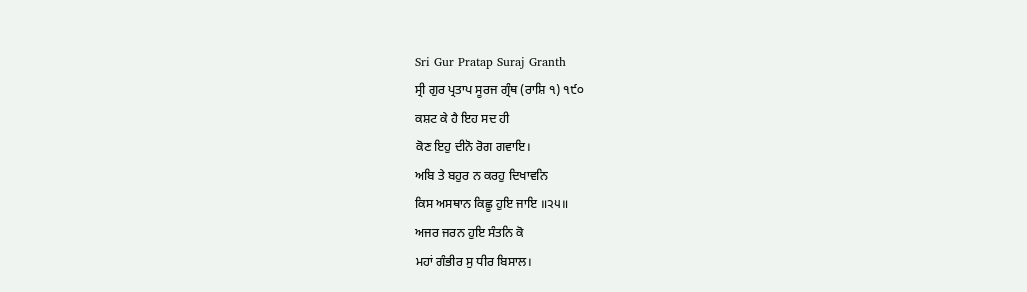Sri Gur Pratap Suraj Granth
ਸ੍ਰੀ ਗੁਰ ਪ੍ਰਤਾਪ ਸੂਰਜ ਗ੍ਰੰਥ (ਰਾਸ਼ਿ ੧) ੧੯੦
ਕਸ਼ਟ ਕੇ ਹੈ ਇਹ ਸਦ ਹੀ
ਕੋਣ ਇਹੁ ਦੀਨੋ ਰੋਗ ਗਵਾਇ।
ਅਬਿ ਤੇ ਬਹੁਰ ਨ ਕਰਹੁ ਦਿਖਾਵਨਿ
ਕਿਸ ਅਸਥਾਨ ਕਿਛੂ ਹੁਇ ਜਾਇ ॥੨੫॥
ਅਜਰ ਜਰਨ ਹੁਇ ਸੰਤਨਿ ਕੋ
ਮਹਾਂ ਗੰਭੀਰ ਸੁ ਧੀਰ ਬਿਸਾਲ।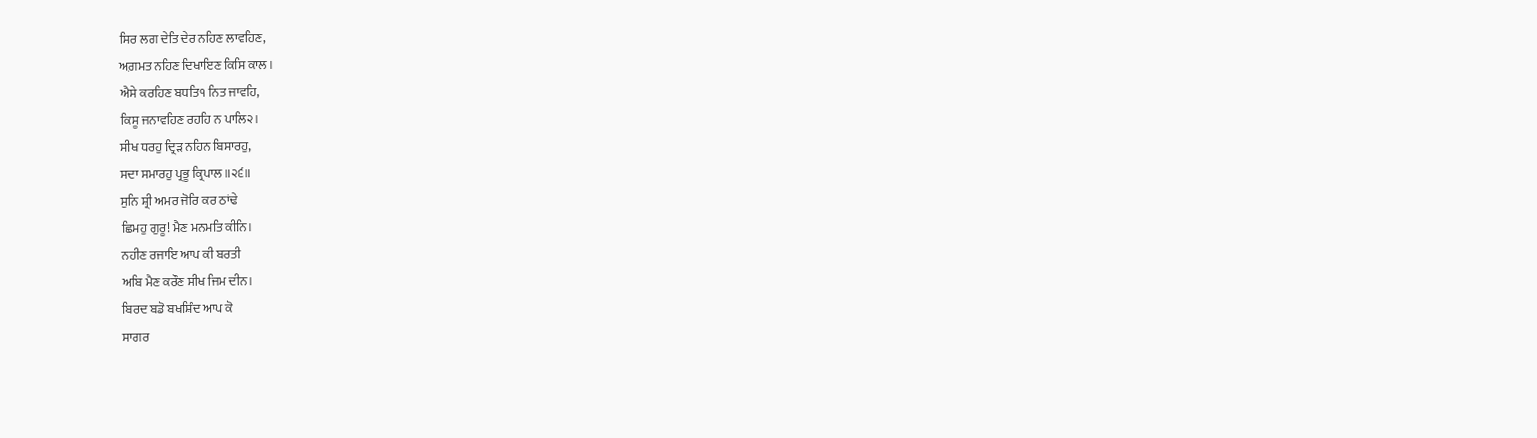ਸਿਰ ਲਗ ਦੇਤਿ ਦੇਰ ਨਹਿਣ ਲਾਵਹਿਣ,
ਅਗ਼ਮਤ ਨਹਿਣ ਦਿਖਾਇਣ ਕਿਸਿ ਕਾਲ।
ਐਸੇ ਕਰਹਿਣ ਬਧਤਿ੧ ਨਿਤ ਜਾਵਹਿ,
ਕਿਸੂ ਜਨਾਵਹਿਣ ਰਹਹਿ ਨ ਪਾਲਿ੨।
ਸੀਖ ਧਰਹੁ ਦ੍ਰਿੜ ਨਹਿਨ ਬਿਸਾਰਹੁ,
ਸਦਾ ਸਮਾਰਹੁ ਪ੍ਰਭੂ ਕ੍ਰਿਪਾਲ ॥੨੬॥
ਸੁਨਿ ਸ਼੍ਰੀ ਅਮਰ ਜੋਰਿ ਕਰ ਠਾਂਢੇ
ਛਿਮਹੁ ਗੁਰੂ! ਮੈਣ ਮਨਮਤਿ ਕੀਨਿ।
ਨਹੀਣ ਰਜਾਇ ਆਪ ਕੀ ਬਰਤੀ
ਅਬਿ ਮੈਣ ਕਰੌਣ ਸੀਖ ਜਿਮ ਦੀਨ।
ਬਿਰਦ ਬਡੋ ਬਖਸ਼ਿੰਦ ਆਪ ਕੋ
ਸਾਗਰ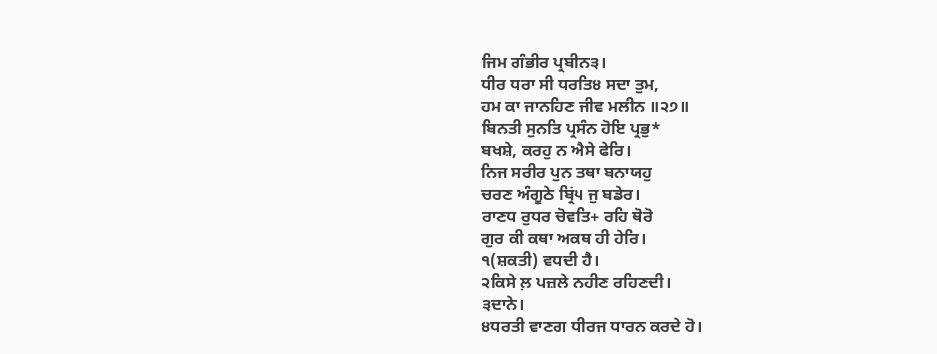ਜਿਮ ਗੰਭੀਰ ਪ੍ਰਬੀਨ੩।
ਧੀਰ ਧਰਾ ਸੀ ਧਰਤਿ੪ ਸਦਾ ਤੁਮ,
ਹਮ ਕਾ ਜਾਨਹਿਣ ਜੀਵ ਮਲੀਨ ॥੨੭॥
ਬਿਨਤੀ ਸੁਨਤਿ ਪ੍ਰਸੰਨ ਹੋਇ ਪ੍ਰਭੁ*
ਬਖਸ਼ੇ, ਕਰਹੁ ਨ ਐਸੇ ਫੇਰਿ।
ਨਿਜ ਸਰੀਰ ਪੁਨ ਤਥਾ ਬਨਾਯਹੁ
ਚਰਣ ਅੰਗੂਠੇ ਬ੍ਰਿਂ੫ ਜੁ ਬਡੇਰ।
ਰਾਣਧ ਰੁਧਰ ਚੋਵਤਿ+ ਰਹਿ ਥੋਰੋ
ਗੁਰ ਕੀ ਕਥਾ ਅਕਥ ਹੀ ਹੇਰਿ।
੧(ਸ਼ਕਤੀ) ਵਧਦੀ ਹੈ।
੨ਕਿਸੇ ਲ਼ ਪਜ਼ਲੇ ਨਹੀਣ ਰਹਿਣਦੀ।
੩ਦਾਨੇ।
੪ਧਰਤੀ ਵਾਣਗ ਧੀਰਜ ਧਾਰਨ ਕਰਦੇ ਹੋ।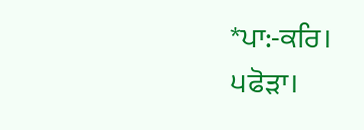*ਪਾ:-ਕਰਿ।
੫ਫੋੜਾ।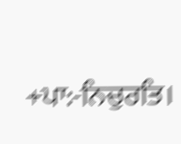+ਪਾ:-ਨਿਚੁਰਤਿ।